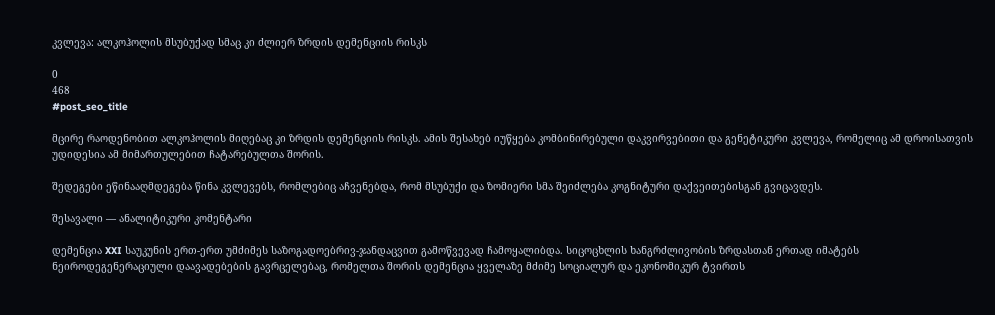კვლევა: ალკოჰოლის მსუბუქად სმაც კი ძლიერ ზრდის დემენციის რისკს

0
468
#post_seo_title

მცირე რაოდენობით ალკოჰოლის მიღებაც კი ზრდის დემენციის რისკს. ამის შესახებ იუწყება კომბინირებული დაკვირვებითი და გენეტიკური კვლევა, რომელიც ამ დროისათვის უდიდესია ამ მიმართულებით ჩატარებულთა შორის.

შედეგები ეწინააღმდეგება წინა კვლევებს, რომლებიც აჩვენებდა, რომ მსუბუქი და ზომიერი სმა შეიძლება კოგნიტური დაქვეითებისგან გვიცავდეს.

შესავალი — ანალიტიკური კომენტარი

დემენცია XXI საუკუნის ერთ-ერთ უმძიმეს საზოგადოებრივ-ჯანდაცვით გამოწვევად ჩამოყალიბდა. სიცოცხლის ხანგრძლივობის ზრდასთან ერთად იმატებს ნეიროდეგენერაციული დაავადებების გავრცელებაც, რომელთა შორის დემენცია ყველაზე მძიმე სოციალურ და ეკონომიკურ ტვირთს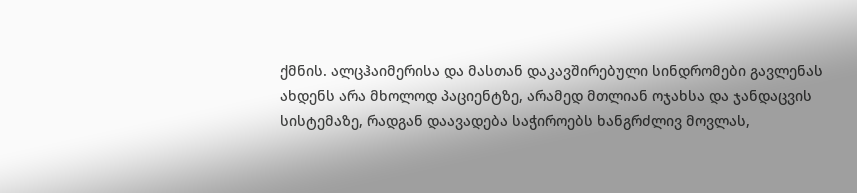ქმნის. ალცჰაიმერისა და მასთან დაკავშირებული სინდრომები გავლენას ახდენს არა მხოლოდ პაციენტზე, არამედ მთლიან ოჯახსა და ჯანდაცვის სისტემაზე, რადგან დაავადება საჭიროებს ხანგრძლივ მოვლას,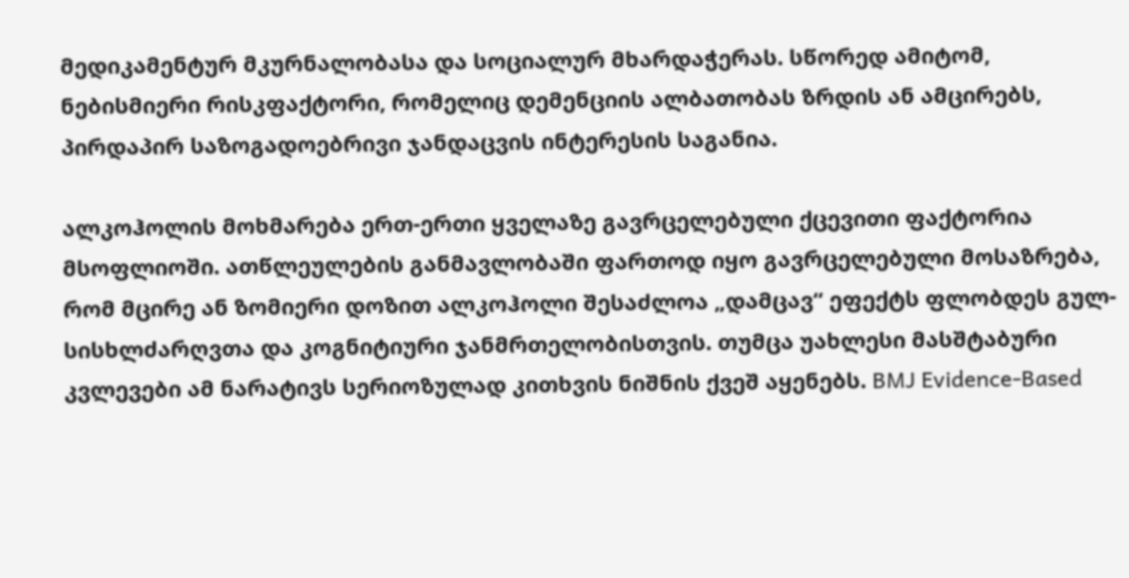მედიკამენტურ მკურნალობასა და სოციალურ მხარდაჭერას. სწორედ ამიტომ, ნებისმიერი რისკფაქტორი, რომელიც დემენციის ალბათობას ზრდის ან ამცირებს, პირდაპირ საზოგადოებრივი ჯანდაცვის ინტერესის საგანია.

ალკოჰოლის მოხმარება ერთ-ერთი ყველაზე გავრცელებული ქცევითი ფაქტორია მსოფლიოში. ათწლეულების განმავლობაში ფართოდ იყო გავრცელებული მოსაზრება, რომ მცირე ან ზომიერი დოზით ალკოჰოლი შესაძლოა „დამცავ“ ეფექტს ფლობდეს გულ-სისხლძარღვთა და კოგნიტიური ჯანმრთელობისთვის. თუმცა უახლესი მასშტაბური კვლევები ამ ნარატივს სერიოზულად კითხვის ნიშნის ქვეშ აყენებს. BMJ Evidence-Based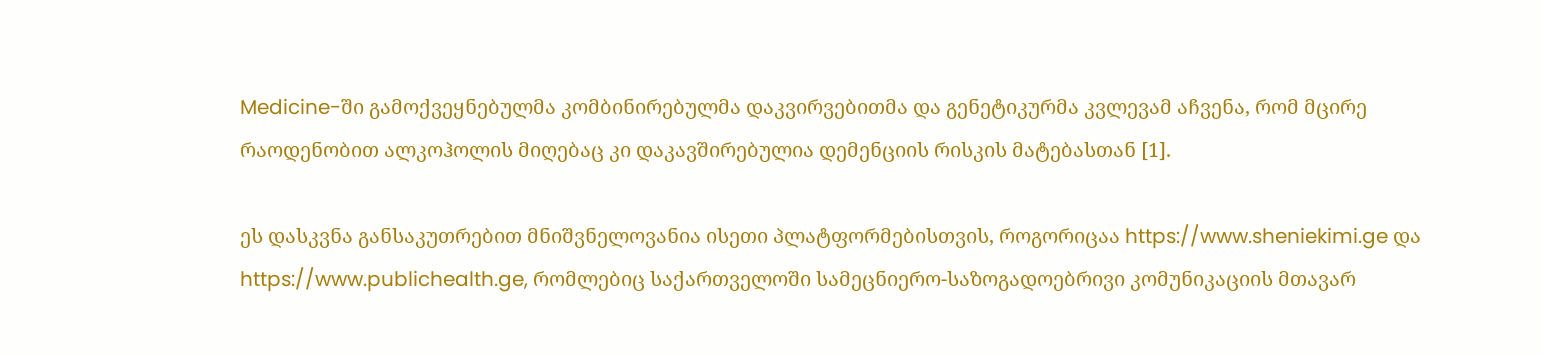Medicine-ში გამოქვეყნებულმა კომბინირებულმა დაკვირვებითმა და გენეტიკურმა კვლევამ აჩვენა, რომ მცირე რაოდენობით ალკოჰოლის მიღებაც კი დაკავშირებულია დემენციის რისკის მატებასთან [1].

ეს დასკვნა განსაკუთრებით მნიშვნელოვანია ისეთი პლატფორმებისთვის, როგორიცაა https://www.sheniekimi.ge და https://www.publichealth.ge, რომლებიც საქართველოში სამეცნიერო-საზოგადოებრივი კომუნიკაციის მთავარ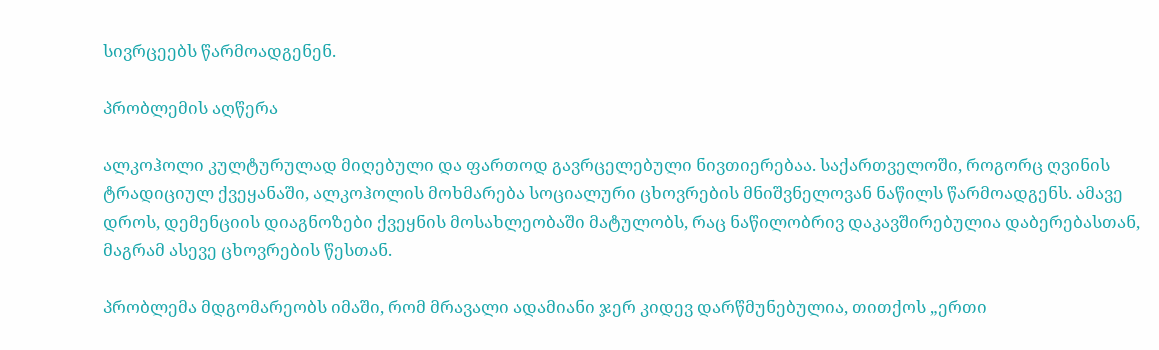სივრცეებს წარმოადგენენ.

პრობლემის აღწერა

ალკოჰოლი კულტურულად მიღებული და ფართოდ გავრცელებული ნივთიერებაა. საქართველოში, როგორც ღვინის ტრადიციულ ქვეყანაში, ალკოჰოლის მოხმარება სოციალური ცხოვრების მნიშვნელოვან ნაწილს წარმოადგენს. ამავე დროს, დემენციის დიაგნოზები ქვეყნის მოსახლეობაში მატულობს, რაც ნაწილობრივ დაკავშირებულია დაბერებასთან, მაგრამ ასევე ცხოვრების წესთან.

პრობლემა მდგომარეობს იმაში, რომ მრავალი ადამიანი ჯერ კიდევ დარწმუნებულია, თითქოს „ერთი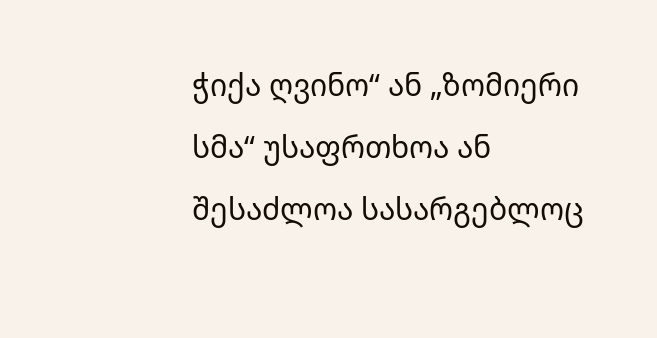ჭიქა ღვინო“ ან „ზომიერი სმა“ უსაფრთხოა ან შესაძლოა სასარგებლოც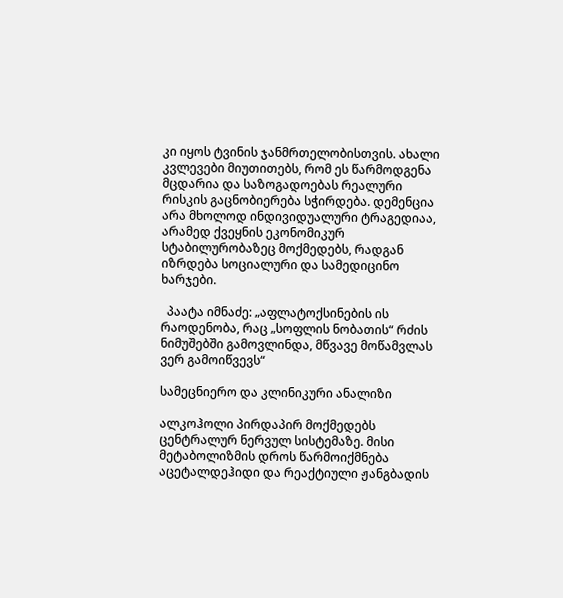კი იყოს ტვინის ჯანმრთელობისთვის. ახალი კვლევები მიუთითებს, რომ ეს წარმოდგენა მცდარია და საზოგადოებას რეალური რისკის გაცნობიერება სჭირდება. დემენცია არა მხოლოდ ინდივიდუალური ტრაგედიაა, არამედ ქვეყნის ეკონომიკურ სტაბილურობაზეც მოქმედებს, რადგან იზრდება სოციალური და სამედიცინო ხარჯები.

  პაატა იმნაძე: „აფლატოქსინების ის რაოდენობა, რაც „სოფლის ნობათის“ რძის ნიმუშებში გამოვლინდა, მწვავე მოწამვლას ვერ გამოიწვევს“

სამეცნიერო და კლინიკური ანალიზი

ალკოჰოლი პირდაპირ მოქმედებს ცენტრალურ ნერვულ სისტემაზე. მისი მეტაბოლიზმის დროს წარმოიქმნება აცეტალდეჰიდი და რეაქტიული ჟანგბადის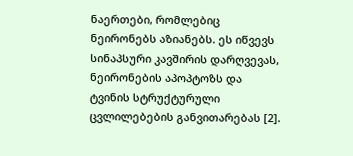ნაერთები, რომლებიც ნეირონებს აზიანებს. ეს იწვევს სინაპსური კავშირის დარღვევას, ნეირონების აპოპტოზს და ტვინის სტრუქტურული ცვლილებების განვითარებას [2].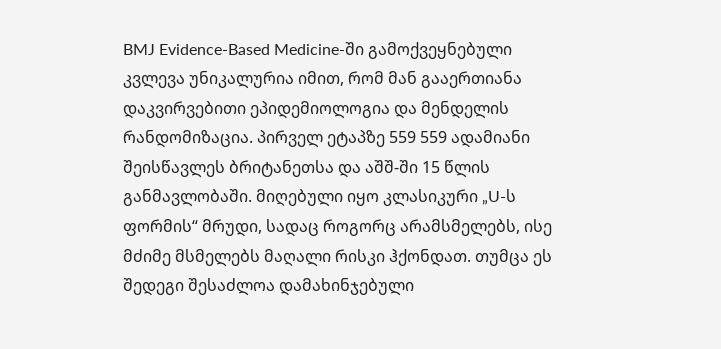BMJ Evidence-Based Medicine-ში გამოქვეყნებული კვლევა უნიკალურია იმით, რომ მან გააერთიანა დაკვირვებითი ეპიდემიოლოგია და მენდელის რანდომიზაცია. პირველ ეტაპზე 559 559 ადამიანი შეისწავლეს ბრიტანეთსა და აშშ-ში 15 წლის განმავლობაში. მიღებული იყო კლასიკური „U-ს ფორმის“ მრუდი, სადაც როგორც არამსმელებს, ისე მძიმე მსმელებს მაღალი რისკი ჰქონდათ. თუმცა ეს შედეგი შესაძლოა დამახინჯებული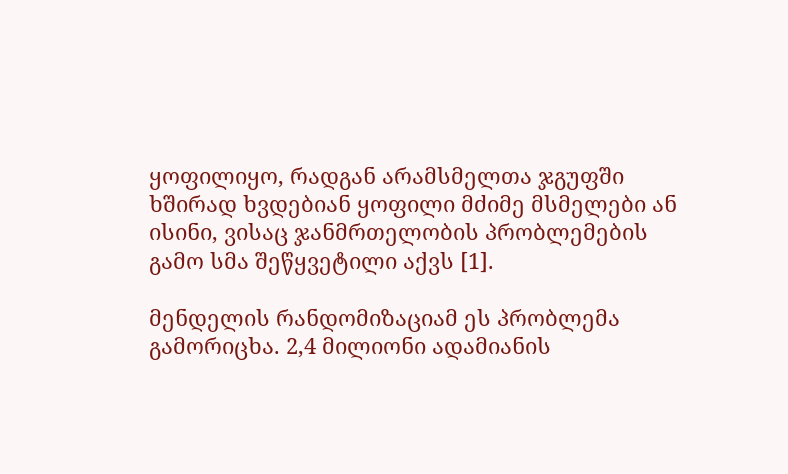ყოფილიყო, რადგან არამსმელთა ჯგუფში ხშირად ხვდებიან ყოფილი მძიმე მსმელები ან ისინი, ვისაც ჯანმრთელობის პრობლემების გამო სმა შეწყვეტილი აქვს [1].

მენდელის რანდომიზაციამ ეს პრობლემა გამორიცხა. 2,4 მილიონი ადამიანის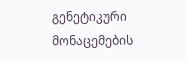გენეტიკური მონაცემების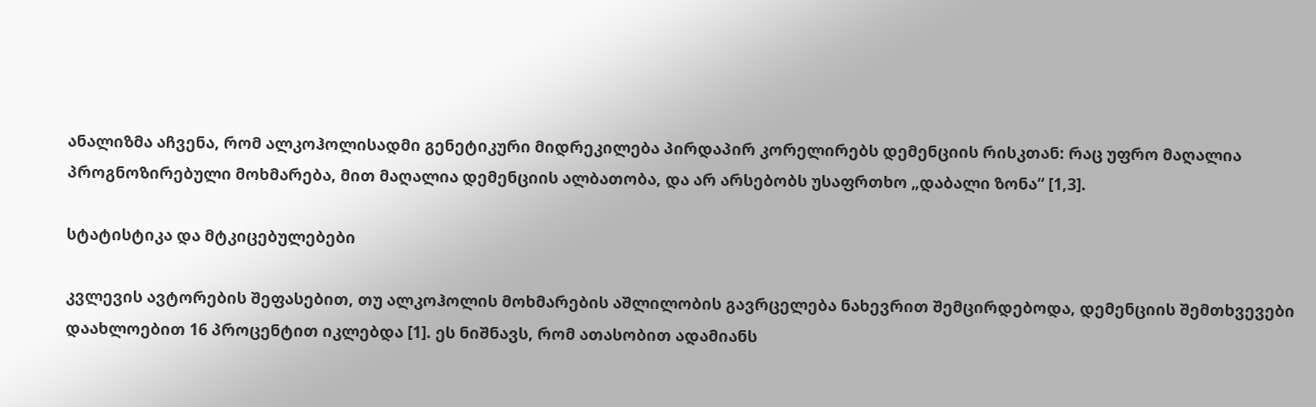ანალიზმა აჩვენა, რომ ალკოჰოლისადმი გენეტიკური მიდრეკილება პირდაპირ კორელირებს დემენციის რისკთან: რაც უფრო მაღალია პროგნოზირებული მოხმარება, მით მაღალია დემენციის ალბათობა, და არ არსებობს უსაფრთხო „დაბალი ზონა“ [1,3].

სტატისტიკა და მტკიცებულებები

კვლევის ავტორების შეფასებით, თუ ალკოჰოლის მოხმარების აშლილობის გავრცელება ნახევრით შემცირდებოდა, დემენციის შემთხვევები დაახლოებით 16 პროცენტით იკლებდა [1]. ეს ნიშნავს, რომ ათასობით ადამიანს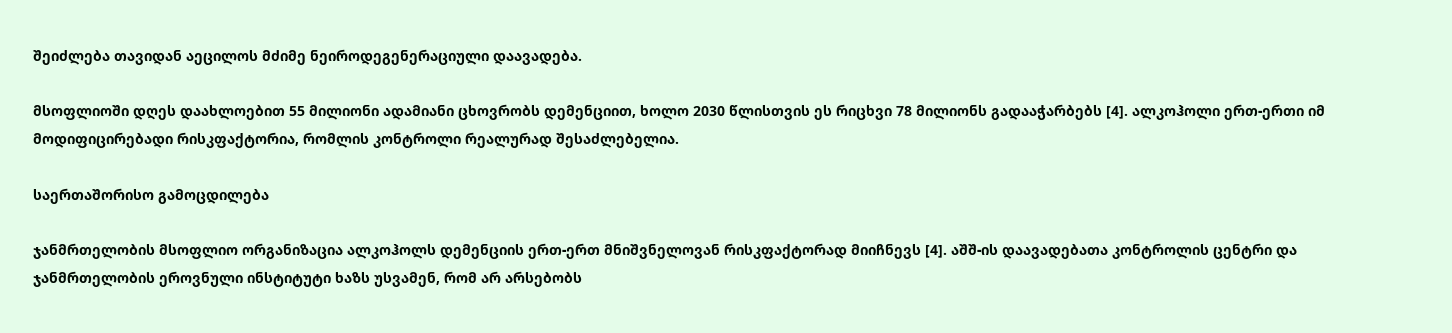შეიძლება თავიდან აეცილოს მძიმე ნეიროდეგენერაციული დაავადება.

მსოფლიოში დღეს დაახლოებით 55 მილიონი ადამიანი ცხოვრობს დემენციით, ხოლო 2030 წლისთვის ეს რიცხვი 78 მილიონს გადააჭარბებს [4]. ალკოჰოლი ერთ-ერთი იმ მოდიფიცირებადი რისკფაქტორია, რომლის კონტროლი რეალურად შესაძლებელია.

საერთაშორისო გამოცდილება

ჯანმრთელობის მსოფლიო ორგანიზაცია ალკოჰოლს დემენციის ერთ-ერთ მნიშვნელოვან რისკფაქტორად მიიჩნევს [4]. აშშ-ის დაავადებათა კონტროლის ცენტრი და ჯანმრთელობის ეროვნული ინსტიტუტი ხაზს უსვამენ, რომ არ არსებობს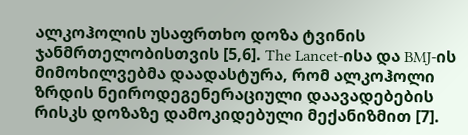ალკოჰოლის უსაფრთხო დოზა ტვინის ჯანმრთელობისთვის [5,6]. The Lancet-ისა და BMJ-ის მიმოხილვებმა დაადასტურა, რომ ალკოჰოლი ზრდის ნეიროდეგენერაციული დაავადებების რისკს დოზაზე დამოკიდებული მექანიზმით [7].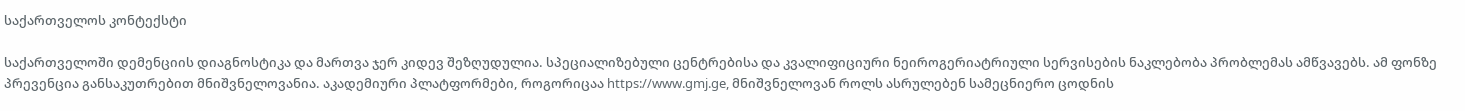საქართველოს კონტექსტი

საქართველოში დემენციის დიაგნოსტიკა და მართვა ჯერ კიდევ შეზღუდულია. სპეციალიზებული ცენტრებისა და კვალიფიციური ნეიროგერიატრიული სერვისების ნაკლებობა პრობლემას ამწვავებს. ამ ფონზე პრევენცია განსაკუთრებით მნიშვნელოვანია. აკადემიური პლატფორმები, როგორიცაა https://www.gmj.ge, მნიშვნელოვან როლს ასრულებენ სამეცნიერო ცოდნის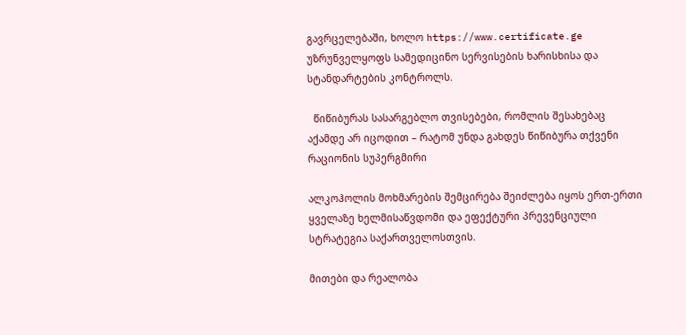გავრცელებაში, ხოლო https://www.certificate.ge უზრუნველყოფს სამედიცინო სერვისების ხარისხისა და სტანდარტების კონტროლს.

  წიწიბურას სასარგებლო თვისებები, რომლის შესახებაც აქამდე არ იცოდით – რატომ უნდა გახდეს წიწიბურა თქვენი რაციონის სუპერგმირი

ალკოჰოლის მოხმარების შემცირება შეიძლება იყოს ერთ-ერთი ყველაზე ხელმისაწვდომი და ეფექტური პრევენციული სტრატეგია საქართველოსთვის.

მითები და რეალობა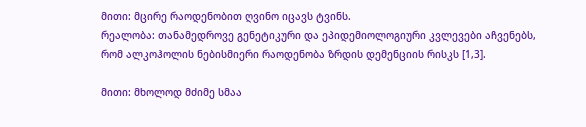მითი: მცირე რაოდენობით ღვინო იცავს ტვინს.
რეალობა: თანამედროვე გენეტიკური და ეპიდემიოლოგიური კვლევები აჩვენებს, რომ ალკოჰოლის ნებისმიერი რაოდენობა ზრდის დემენციის რისკს [1,3].

მითი: მხოლოდ მძიმე სმაა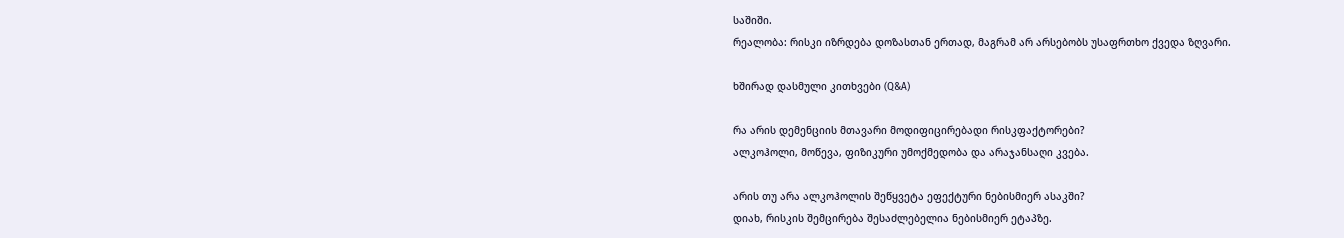საშიში.
რეალობა: რისკი იზრდება დოზასთან ერთად, მაგრამ არ არსებობს უსაფრთხო ქვედა ზღვარი.

ხშირად დასმული კითხვები (Q&A)

რა არის დემენციის მთავარი მოდიფიცირებადი რისკფაქტორები?
ალკოჰოლი, მოწევა, ფიზიკური უმოქმედობა და არაჯანსაღი კვება.

არის თუ არა ალკოჰოლის შეწყვეტა ეფექტური ნებისმიერ ასაკში?
დიახ, რისკის შემცირება შესაძლებელია ნებისმიერ ეტაპზე.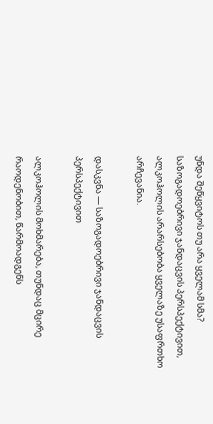უნდა შეწყვიტოს თუ არა ყველამ სმა?
საზოგადოებრივი ჯანდაცვის პერსპექტივით, ალკოჰოლის არარსებობა ყველაზე უსაფრთხო არჩევანია.

დასკვნა — საზოგადოებრივი ჯანდაცვის პერსპექტივით

ალკოჰოლის მოხმარება, თუნდაც მცირე რაოდენობით, წარმოადგენს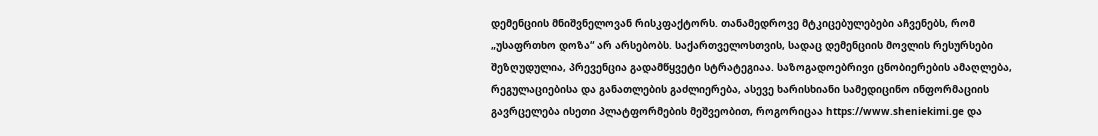დემენციის მნიშვნელოვან რისკფაქტორს. თანამედროვე მტკიცებულებები აჩვენებს, რომ „უსაფრთხო დოზა“ არ არსებობს. საქართველოსთვის, სადაც დემენციის მოვლის რესურსები შეზღუდულია, პრევენცია გადამწყვეტი სტრატეგიაა. საზოგადოებრივი ცნობიერების ამაღლება, რეგულაციებისა და განათლების გაძლიერება, ასევე ხარისხიანი სამედიცინო ინფორმაციის გავრცელება ისეთი პლატფორმების მეშვეობით, როგორიცაა https://www.sheniekimi.ge და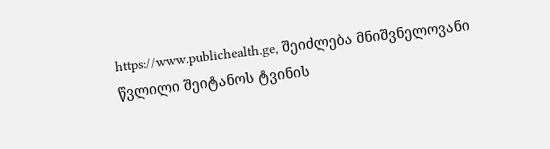https://www.publichealth.ge, შეიძლება მნიშვნელოვანი წვლილი შეიტანოს ტვინის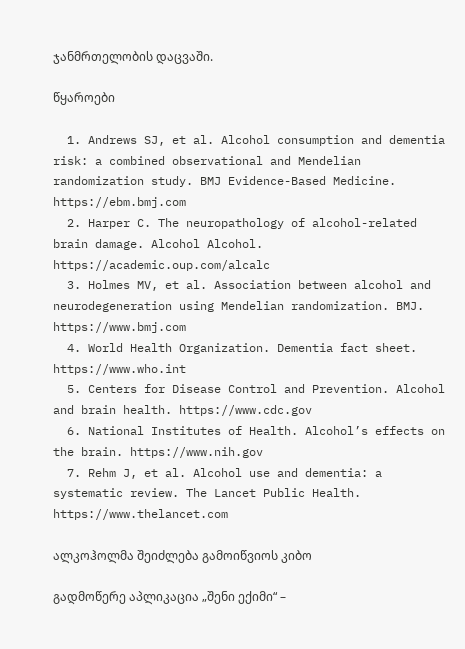ჯანმრთელობის დაცვაში.

წყაროები

  1. Andrews SJ, et al. Alcohol consumption and dementia risk: a combined observational and Mendelian randomization study. BMJ Evidence-Based Medicine. https://ebm.bmj.com
  2. Harper C. The neuropathology of alcohol-related brain damage. Alcohol Alcohol. https://academic.oup.com/alcalc
  3. Holmes MV, et al. Association between alcohol and neurodegeneration using Mendelian randomization. BMJ. https://www.bmj.com
  4. World Health Organization. Dementia fact sheet. https://www.who.int
  5. Centers for Disease Control and Prevention. Alcohol and brain health. https://www.cdc.gov
  6. National Institutes of Health. Alcohol’s effects on the brain. https://www.nih.gov
  7. Rehm J, et al. Alcohol use and dementia: a systematic review. The Lancet Public Health. https://www.thelancet.com

ალკოჰოლმა შეიძლება გამოიწვიოს კიბო

გადმოწერე აპლიკაცია „შენი ექიმი“ –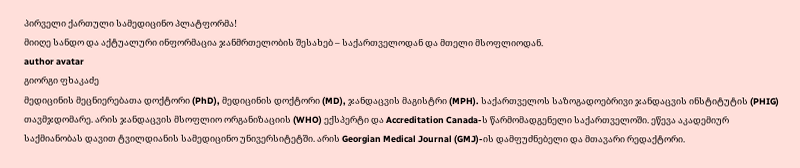პირველი ქართული სამედიცინო პლატფორმა!
მიიღე სანდო და აქტუალური ინფორმაცია ჯანმრთელობის შესახებ – საქართველოდან და მთელი მსოფლიოდან.
author avatar
გიორგი ფხაკაძე
მედიცინის მეცნიერებათა დოქტორი (PhD), მედიცინის დოქტორი (MD), ჯანდაცვის მაგისტრი (MPH). საქართველოს საზოგადოებრივი ჯანდაცვის ინსტიტუტის (PHIG) თავმჯდომარე. არის ჯანდაცვის მსოფლიო ორგანიზაციის (WHO) ექსპერტი და Accreditation Canada-ს წარმომადგენელი საქართველოში. ეწევა აკადემიურ საქმიანობას დავით ტვილდიანის სამედიცინო უნივერსიტეტში. არის Georgian Medical Journal (GMJ)-ის დამფუძნებელი და მთავარი რედაქტორი.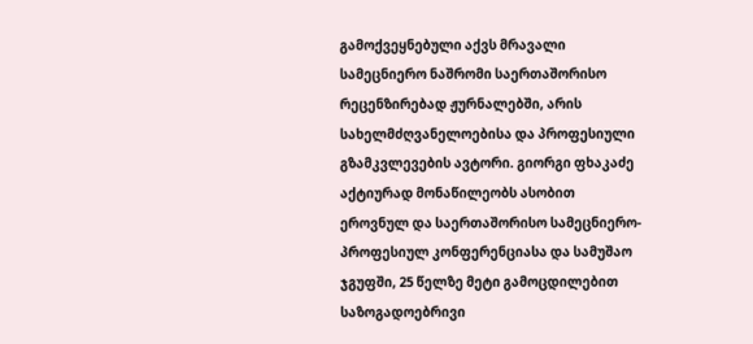გამოქვეყნებული აქვს მრავალი სამეცნიერო ნაშრომი საერთაშორისო რეცენზირებად ჟურნალებში, არის სახელმძღვანელოებისა და პროფესიული გზამკვლევების ავტორი. გიორგი ფხაკაძე აქტიურად მონაწილეობს ასობით ეროვნულ და საერთაშორისო სამეცნიერო-პროფესიულ კონფერენციასა და სამუშაო ჯგუფში, 25 წელზე მეტი გამოცდილებით საზოგადოებრივი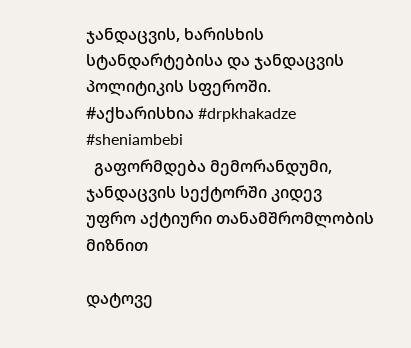ჯანდაცვის, ხარისხის სტანდარტებისა და ჯანდაცვის პოლიტიკის სფეროში. #აქხარისხია #drpkhakadze #sheniambebi
  გაფორმდება მემორანდუმი, ჯანდაცვის სექტორში კიდევ უფრო აქტიური თანამშრომლობის მიზნით

დატოვე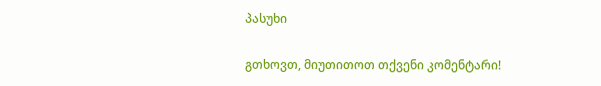პასუხი

გთხოვთ, მიუთითოთ თქვენი კომენტარი!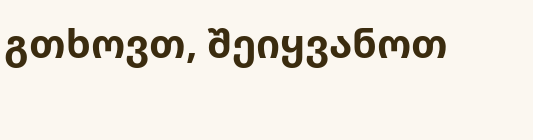გთხოვთ, შეიყვანოთ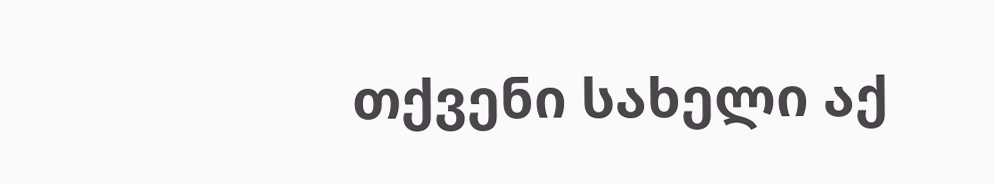თქვენი სახელი აქ